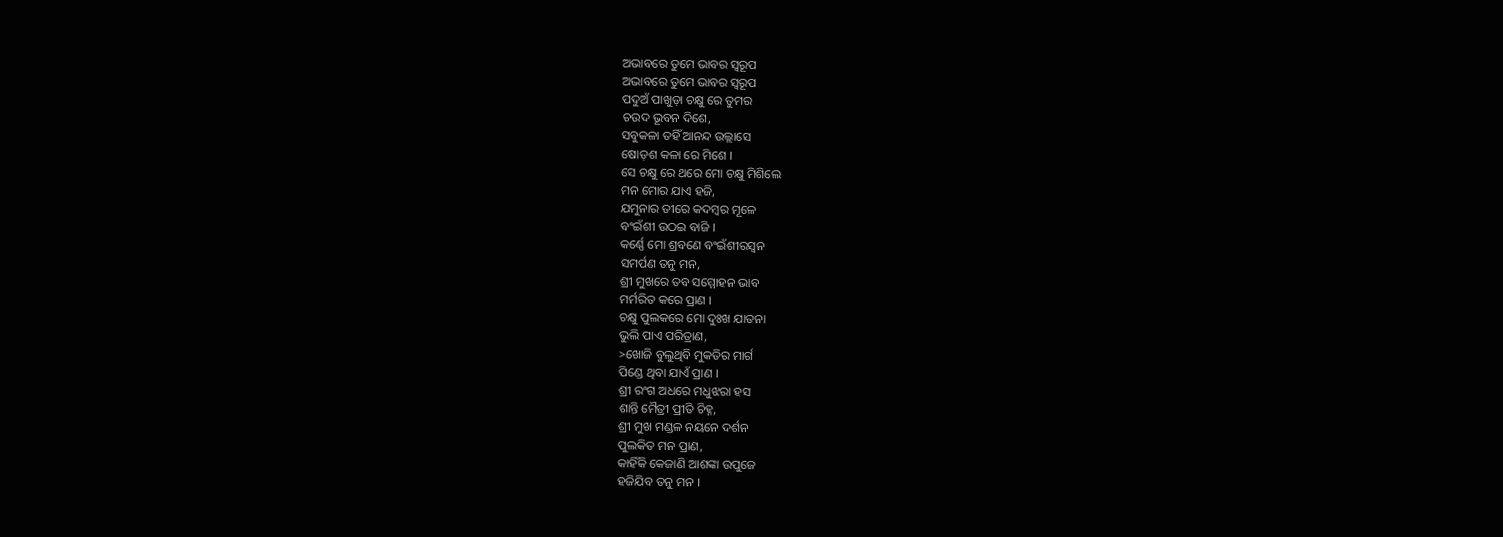ଅଭାବରେ ତୁମେ ଭାବର ସ୍ବରୂପ
ଅଭାବରେ ତୁମେ ଭାବର ସ୍ବରୂପ
ପଦୁଅଁ ପାଖୁଡ଼ା ଚକ୍ଷୁ ରେ ତୁମର
ଚଉଦ ଭୂବନ ଦିଶେ,
ସବୁକଳା ତହିଁ ଆନନ୍ଦ ଉଲ୍ଲାସେ
ଷୋଡ଼ଶ କଳା ରେ ମିଶେ ।
ସେ ଚକ୍ଷୁ ରେ ଥରେ ମୋ ଚକ୍ଷୁ ମିଶିଲେ
ମନ ମୋର ଯାଏ ହଜି,
ଯମୁନାର ତୀରେ କଦମ୍ବର ମୂଳେ
ବଂଇଁଶୀ ଉଠଇ ବାଜି ।
କର୍ଣ୍ଣେ ମୋ ଶ୍ରବଣେ ବଂଇଁଶୀରସ୍ବନ
ସମର୍ପଣ ତନୁ ମନ,
ଶ୍ରୀ ମୁଖରେ ତବ ସମ୍ମୋହନ ଭାବ
ମର୍ମରିତ କରେ ପ୍ରାଣ ।
ଚକ୍ଷୁ ପୁଲକରେ ମୋ ଦୁଃଖ ଯାତନା
ଭୁଲି ପାଏ ପରିତ୍ରାଣ,
>ଖୋଜି ବୁଲୁଥିବି ମୁକତିର ମାର୍ଗ
ପିଣ୍ଡେ ଥିବା ଯାଏଁ ପ୍ରାଣ ।
ଶ୍ରୀ ରଂଗ ଅଧରେ ମଧୁଝରା ହସ
ଶାନ୍ତି ମୈତ୍ରୀ ପ୍ରୀତି ଚିହ୍ନ,
ଶ୍ରୀ ମୁଖ ମଣ୍ଡଳ ନୟନେ ଦର୍ଶନ
ପୁଲକିତ ମନ ପ୍ରାଣ,
କାହିଁକି କେଜାଣି ଆଶଙ୍କା ଉପୁଜେ
ହଜିଯିବ ତନୁ ମନ ।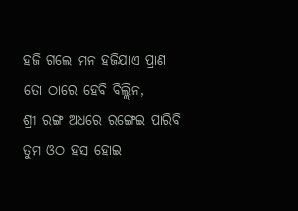ହଜି ଗଲେ ମନ ହଜିଯାଏ ପ୍ରାଣ
ତୋ ଠାରେ ହେବି ବିଲ୍ଲିନ,
ଶ୍ରୀ ରଙ୍ଗ ଅଧରେ ରଙ୍ଗେଇ ପାରିବି
ତୁମ ଓଠ ହସ ହୋଇ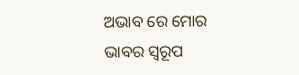ଅଭାବ ରେ ମୋର ଭାବର ସ୍ବରୂପ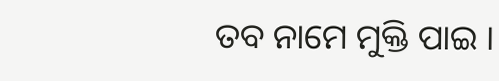ତବ ନାମେ ମୁକ୍ତି ପାଇ ।